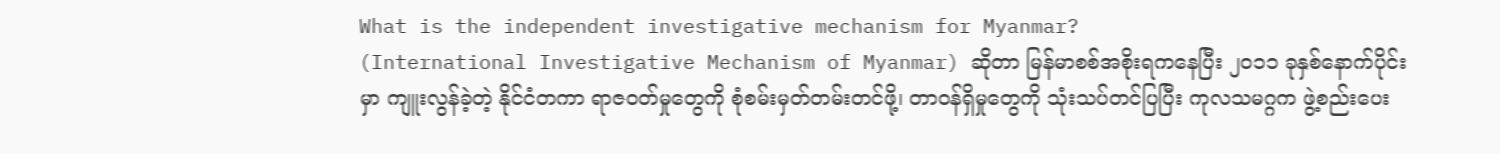What is the independent investigative mechanism for Myanmar?
(International Investigative Mechanism of Myanmar) ဆိုတာ မြန်မာစစ်အစိုးရကနေပြီး ၂၀၁၁ ခုနှစ်နောက်ပိုင်းမှာ ကျူးလွန်ခဲ့တဲ့ နိုင်ငံတကာ ရာဇဝတ်မှုတွေကို စုံစမ်းမှတ်တမ်းတင်ဖို့၊ တာဝန်ရှိမှုတွေကို သုံးသပ်တင်ပြပြီး ကုလသမဂ္ဂက ဖွဲ့စည်းပေး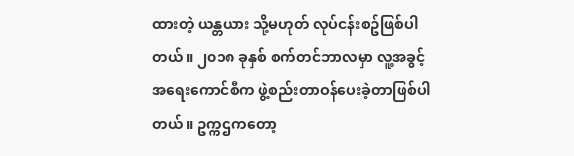ထားတဲ့ ယန္တယား သို့မဟုတ် လုပ်ငန်းစဥ်ဖြစ်ပါတယ်။ ၂၀၁၈ ခုနှစ် စက်တင်ဘာလမှာ လူ့အခွင့်အရေးကောင်စီက ဖွဲ့စည်းတာဝန်ပေးခဲ့တာဖြစ်ပါတယ်။ ဥက္ကဌကတော့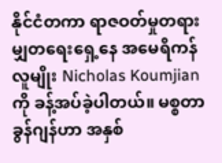နိုင်ငံတကာ ရာဇဝတ်မှုတရားမျှတရေးရှေ့နေ အမေရိကန်လူမျိုး Nicholas Koumjian ကို ခန့်အပ်ခဲ့ပါတယ်။ မစ္စတာ ခွန်ဂျန်ဟာ အနှစ်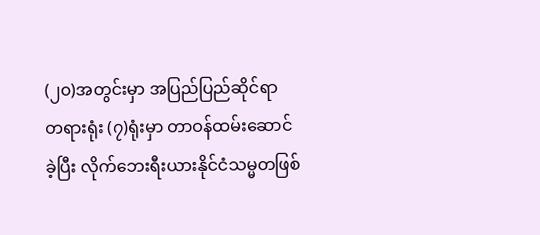(၂၀)အတွင်းမှာ အပြည်ပြည်ဆိုင်ရာ တရားရုံး (၇)ရုံးမှာ တာဝန်ထမ်းဆောင်ခဲ့ပြီး လိုက်ဘေးရီးယားနိုင်ငံသမ္မတဖြစ်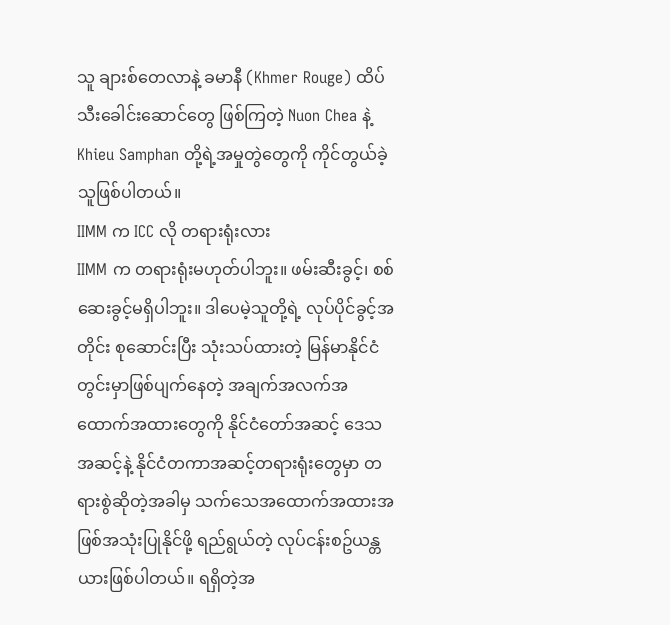သူ ချားစ်တေလာနဲ့ ခမာနီ (Khmer Rouge) ထိပ်သီးခေါင်းဆောင်တွေ ဖြစ်ကြတဲ့ Nuon Chea နဲ့ Khieu Samphan တို့ရဲ့အမှုတွဲတွေကို ကိုင်တွယ်ခဲ့သူဖြစ်ပါတယ်။
IIMM က ICC လို တရားရုံးလား
IIMM က တရားရုံးမဟုတ်ပါဘူး။ ဖမ်းဆီးခွင့်၊ စစ်ဆေးခွင့်မရှိပါဘူး။ ဒါပေမဲ့သူတို့ရဲ့ လုပ်ပိုင်ခွင့်အတိုင်း စုဆောင်းပြီး သုံးသပ်ထားတဲ့ မြန်မာနိုင်ငံတွင်းမှာဖြစ်ပျက်နေတဲ့ အချက်အလက်အထောက်အထားတွေကို နိုင်ငံတော်အဆင့် ဒေသအဆင့်နဲ့ နိုင်ငံတကာအဆင့်တရားရုံးတွေမှာ တရားစွဲဆိုတဲ့အခါမှ သက်သေအထောက်အထားအဖြစ်အသုံးပြုနိုင်ဖို့ ရည်ရွယ်တဲ့ လုပ်ငန်းစဥ်ယန္တယားဖြစ်ပါတယ်။ ရရှိတဲ့အ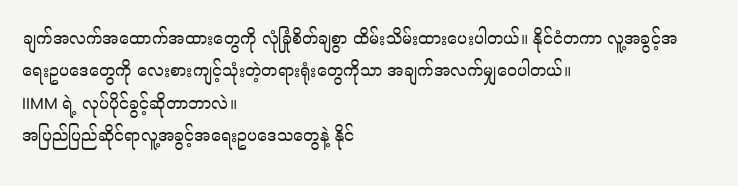ချက်အလက်အထောက်အထားတွေကို လုံခြုံစိတ်ချစွာ ထိမ်းသိမ်းထားပေးပါတယ်။ နိုင်ငံတကာ လူ့အခွင့်အရေးဥပဒေတွေကို လေးစားကျင့်သုံးတဲ့တရားရုံးတွေကိုသာ အချက်အလက်မျှဝေပါတယ်။
IIMM ရဲ့ လုပ်ပိုင်ခွင့်ဆိုတာဘာလဲ။
အပြည်ပြည်ဆိုင်ရာလူ့အခွင့်အရေးဥပဒေသတွေနဲ့ နိုင်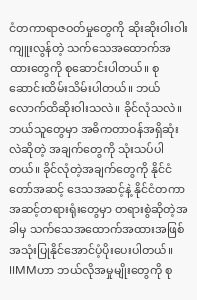ငံတကာရာဇဝတ်မှုတွေကို ဆိုးဆိုးဝါးဝါးကျူးလွန်တဲ့ သက်သေအထောက်အထားတွေကို စုဆောင်းပါတယ်။ စုဆောင်းထိမ်းသိမ်းပါတယ်။ ဘယ်လောက်ထိဆိုးဝါးသလဲ။ ခိုင်လုံသလဲ။ ဘယ်သူတွေမှာ အဓိကတာဝန်အရှိဆုံးလဲဆိုတဲ့ အချက်တွေကို သုံးသပ်ပါတယ်။ ခိုင်လုံတဲ့အချက်တွေကို နိုင်ငံတော်အဆင့် ဒေသအဆင့်နဲ့ နိုင်ငံတကာအဆင့်တရားရုံးတွေမှာ တရားစွဲဆိုတဲ့အခါမှ သက်သေအထောက်အထားအဖြစ်အသုံးပြုနိုင်အောင်ပံ့ပိုးပေးပါတယ်။
IIMMဟာ ဘယ်လိုအမှုမျိုးတွေကို စု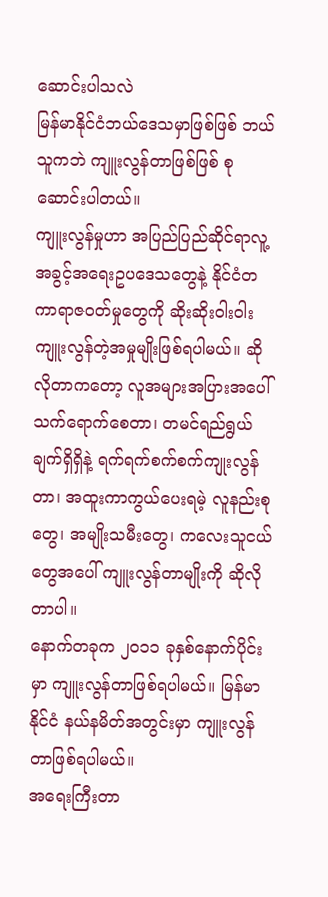ဆောင်းပါသလဲ
မြန်မာနိုင်ငံဘယ်ဒေသမှာဖြစ်ဖြစ် ဘယ်သူကဘဲ ကျူးလွန်တာဖြစ်ဖြစ် စုဆောင်းပါတယ်။
ကျူးလွန်မှုဟာ အပြည်ပြည်ဆိုင်ရာလူ့အခွင့်အရေးဥပဒေသတွေနဲ့ နိုင်ငံတကာရာဇဝတ်မှုတွေကို ဆိုးဆိုးဝါးဝါးကျူးလွန်တဲ့အမှုမျိုးဖြစ်ရပါမယ်။ ဆိုလိုတာကတော့ လူအများအပြားအပေါ် သက်ရောက်စေတာ၊ တမင်ရည်ရွယ်ချက်ရှိရှိနဲ့ ရက်ရက်စက်စက်ကျုးလွန်တာ၊ အထူးကာကွယ်ပေးရမဲ့ လူနည်းစုတွေ၊ အမျိုးသမီးတွေ၊ ကလေးသူငယ်တွေအပေါ် ကျူးလွန်တာမျိုးကို ဆိုလိုတာပါ။
နောက်တခုက ၂၀၁၁ ခုနှစ်နောက်ပိုင်းမှာ ကျူးလွန်တာဖြစ်ရပါမယ်။ မြန်မာနိုင်ငံ နယ်နမိတ်အတွင်းမှာ ကျူးလွန်တာဖြစ်ရပါမယ်။
အရေးကြီးတာ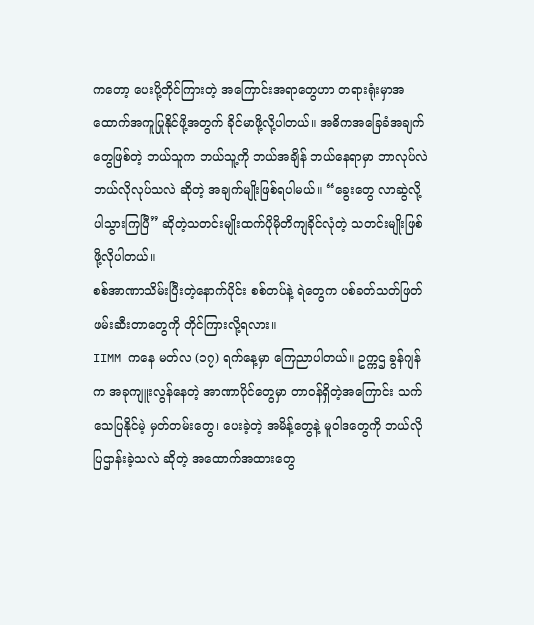ကတော့ ပေးပို့တိုင်ကြားတဲ့ အကြောင်းအရာတွေဟာ တရားရုံးမှာအထောက်အကူပြုနိုင်ဖို့အတွက် ခိုင်မာဖို့လို့ပါတယ်။ အဓိကအခြေခံအချက်တွေဖြစ်တဲ့ ဘယ်သူက ဘယ်သူ့ကို ဘယ်အချိန် ဘယ်နေရာမှာ ဘာလုပ်လဲ ဘယ်လိုလုပ်သလဲ ဆိုတဲ့ အချက်မျိုးဖြစ်ရပါမယ်။ “ခွေးတွေ လာဆွဲလို့ ပါသွားကြပြီ” ဆိုတဲ့သတင်းမျိုးထက်ပိုမိုတိကျခိုင်လုံတဲ့ သတင်းမျိုးဖြစ်ဖို့လိုပါတယ်။
စစ်အာဏာသိမ်းပြီးတဲ့နောက်ပိုင်း စစ်တပ်နဲ့ ရဲတွေက ပစ်ခတ်သတ်ဖြတ်ဖမ်းဆီးတာတွေကို တိုင်ကြားလို့ရလား။
IIMM ကနေ မတ်လ (၁၇) ရက်နေ့မှာ ကြေညာပါတယ်။ ဥက္ကဌ ခွန်ဂျန်က အခုကျူးလွန်နေတဲ့ အာဏာပိုင်တွေမှာ တာဝန်ရှိတဲ့အကြောင်း သက်သေပြနိုင်မဲ့ မှတ်တမ်းတွေ၊ ပေးခဲ့တဲ့ အမိန့်တွေနဲ့ မူဝါဒတွေကို ဘယ်လို ပြဌာန်းခဲ့သလဲ ဆိုတဲ့ အထောက်အထားတွေ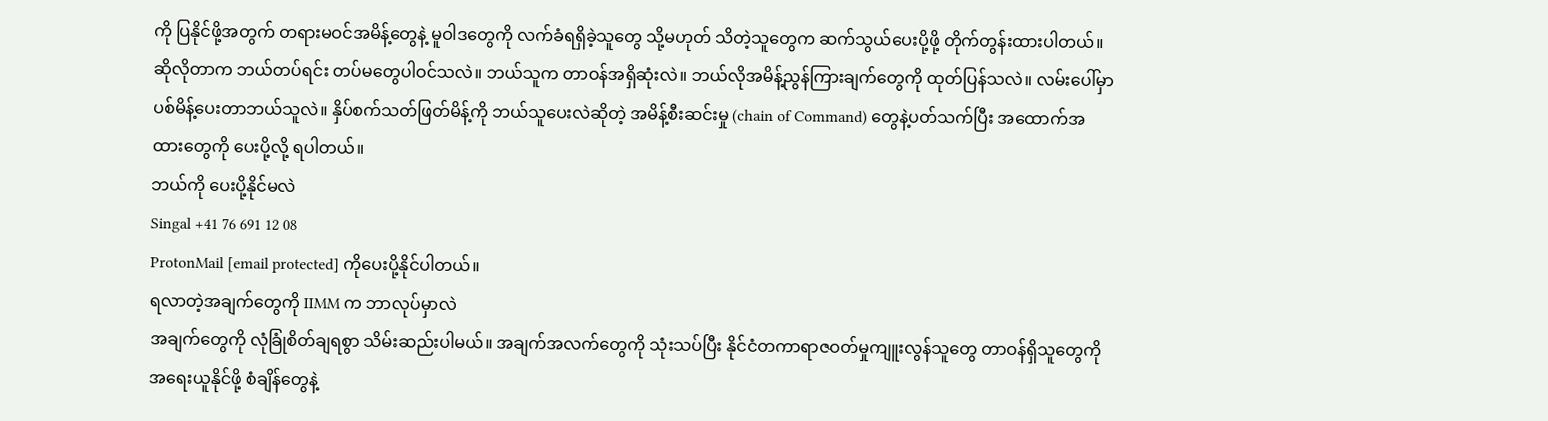ကို ပြနိုင်ဖို့အတွက် တရားမဝင်အမိန့်တွေနဲ့ မူဝါဒတွေကို လက်ခံရရှိခဲ့သူတွေ သို့မဟုတ် သိတဲ့သူတွေက ဆက်သွယ်ပေးပို့ဖို့ တိုက်တွန်းထားပါတယ်။ ဆိုလိုတာက ဘယ်တပ်ရင်း တပ်မတွေပါဝင်သလဲ။ ဘယ်သူက တာဝန်အရှိဆုံးလဲ။ ဘယ်လိုအမိန့်ညွန်ကြားချက်တွေကို ထုတ်ပြန်သလဲ။ လမ်းပေါ်မှာ ပစ်မိန့်ပေးတာဘယ်သူလဲ။ နှိပ်စက်သတ်ဖြတ်မိန့်ကို ဘယ်သူပေးလဲဆိုတဲ့ အမိန့်စီးဆင်းမှု (chain of Command) တွေနဲ့ပတ်သက်ပြီး အထောက်အထားတွေကို ပေးပို့လို့ ရပါတယ်။
ဘယ်ကို ပေးပို့နိုင်မလဲ
Singal +41 76 691 12 08
ProtonMail [email protected] ကိုပေးပို့နိုင်ပါတယ်။
ရလာတဲ့အချက်တွေကို IIMM က ဘာလုပ်မှာလဲ
အချက်တွေကို လုံခြုံစိတ်ချရစွာ သိမ်းဆည်းပါမယ်။ အချက်အလက်တွေကို သုံးသပ်ပြီး နိုင်ငံတကာရာဇဝတ်မှုကျူးလွန်သူတွေ တာဝန်ရှိသူတွေကို အရေးယူနိုင်ဖို့ စံချိန်တွေနဲ့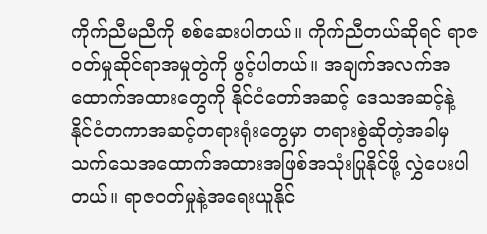ကိုက်ညီမညီကို စစ်ဆေးပါတယ်။ ကိုက်ညီတယ်ဆိုရင် ရာဇဝတ်မှုဆိုင်ရာအမှုတွဲကို ဖွင့်ပါတယ်။ အချက်အလက်အထောက်အထားတွေကို နိုင်ငံတော်အဆင့် ဒေသအဆင့်နဲ့ နိုင်ငံတကာအဆင့်တရားရုံးတွေမှာ တရားစွဲဆိုတဲ့အခါမှ သက်သေအထောက်အထားအဖြစ်အသုံးပြုနိုင်ဖို့ လွှဲပေးပါတယ်။ ရာဇဝတ်မှုနဲ့အရေးယူနိုင်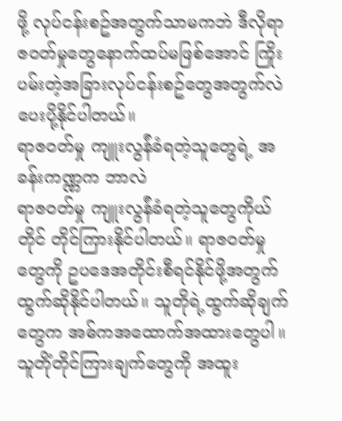ဖို့ လုပ်ငန်းစဥ်အတွက်သာမကဘဲ ဒီလိုရာဇဝတ်မှုတွေနောက်ထပ်မဖြစ်အောင် ကြိုးပမ်းတဲ့အခြားလုပ်ငန်းစဥ်တွေအတွက်လဲ ပေးပို့နိုင်ပါတယ်။
ရာဇဝတ်မှု ကျူးလွန်ံခံရတဲ့သူတွေရဲ့ အခန်းကဏ္ဏက ဘာလဲ
ရာဇဝတ်မှု ကျူးလွန်ံခံရတဲ့သူတွေကိုယ်တိုင် တိုင်ကြားနိုင်ပါတယ်။ ရာဇဝတ်မှုတွေကို ဥပဒေအတိုင်းစီရင်နိုင်ဖို့အတွက် ထွက်ဆိုနိုင်ပါတယ်။ သူတိုရဲ့ထွက်ဆိုချက်တွေက အဓ်ကအထောက်အထားတွေပါ။ သူတိုံတိုင်ကြားချက်တွေကို အထူး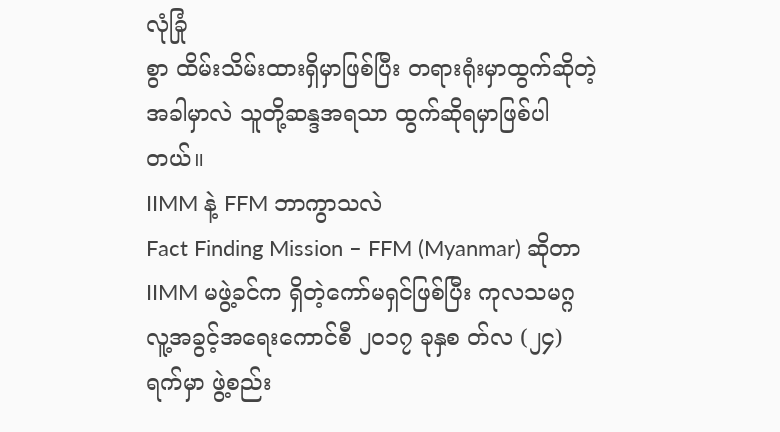လုံခြုံ
စွာ ထိမ်းသိမ်းထားရှိမှာဖြစ်ပြီး တရားရုံးမှာထွက်ဆိုတဲ့အခါမှာလဲ သူတို့ဆန္ဒအရသာ ထွက်ဆိုရမှာဖြစ်ပါတယ်။
IIMM နဲ့ FFM ဘာကွာသလဲ
Fact Finding Mission – FFM (Myanmar) ဆိုတာ IIMM မဖွဲ့ခင်က ရှိတဲ့ကော်မရှင်ဖြစ်ပြီး ကုလသမဂ္ဂ လူ့အခွင့်အရေးကောင်စီ ၂၀၁၇ ခုနှစ တ်လ (၂၄) ရက်မှာ ဖွဲ့စည်း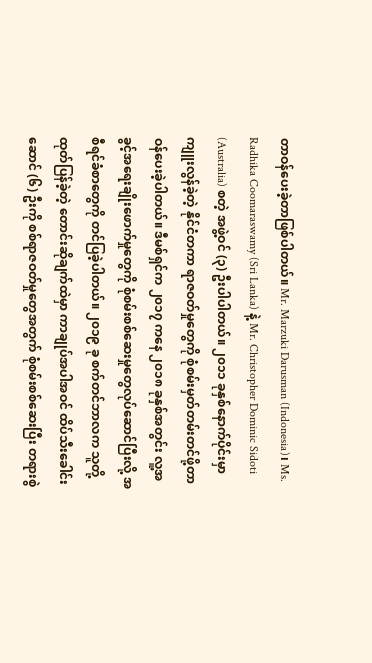တာဝန်ပေးခဲ့တာဖြစ်ပါတယ်။ Mr. Marzuki Darusman (Indonesia)၊ Ms. Radhika Coomaraswamy (Sri Lanka) နဲ့ Mr. Christopher Dominic Sidoti (Australia) စတဲ့ အဖွဲ့ဝင် (၃) ဦးပါပါတယ်။ ၂၀၁၁ ခုနှစ်နောက်ပိုင်းမှာ ကျူးလွန်ခဲ့တဲ့ နိုင်ငံတကာ ရာဇဝတ်မှုတွေကို စုံစမ်းမှတ်တမ်းတင်ဖို့တာဝန်ပေးခဲ့ပါတယ်။ ဒီမစ်ရှင်က ၂၀၁၇ ကနေ ၂၀၁၈ ခုနှစ်အတွင်း လူ့အခွင့်အရေးချိုးဖောက်မှုတွေကို စုံစမ်းစစ်ဆေးမှုတွေလုပ်ဆောင်ပြီးလို့ အစီရင်ခံစာတွေကို တင်ပြခဲ့ပါတယ်။ ၂၀၁၉ ခု စက်တင်ဘာလက သူတို့ထုတ်ပြန်ခဲ့တဲ့ တောင်းဆိုချက်ထဲမှာ ကာချုပ်အပါအဝင် ထိပ်သီးခေါင်းဆောင် (၆) ဦးကို စစ်ရာဇဝတ်မှုတွေအတွက် စုံစမ်းစစ်ဆေးပြီး တရားစွဲ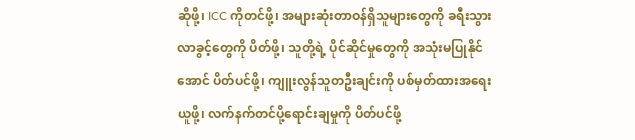ဆိုဖို့၊ ICC ကိုတင်ဖို့၊ အများဆုံးတာဝန်ရှိသူများတွေကို ခရီးသွားလာခွင့်တွေကို ပိတ်ဖို့၊ သူတို့ရဲ့ ပိုင်ဆိုင်မှုတွေကို အသုံးမပြုနိုင်အောင် ပိတ်ပင်ဖို့၊ ကျူးလွန်သူတဦးချင်းကို ပစ်မှတ်ထားအရေးယူဖို့၊ လက်နက်တင်ပို့ရောင်းချမှုကို ပိတ်ပင်ဖို့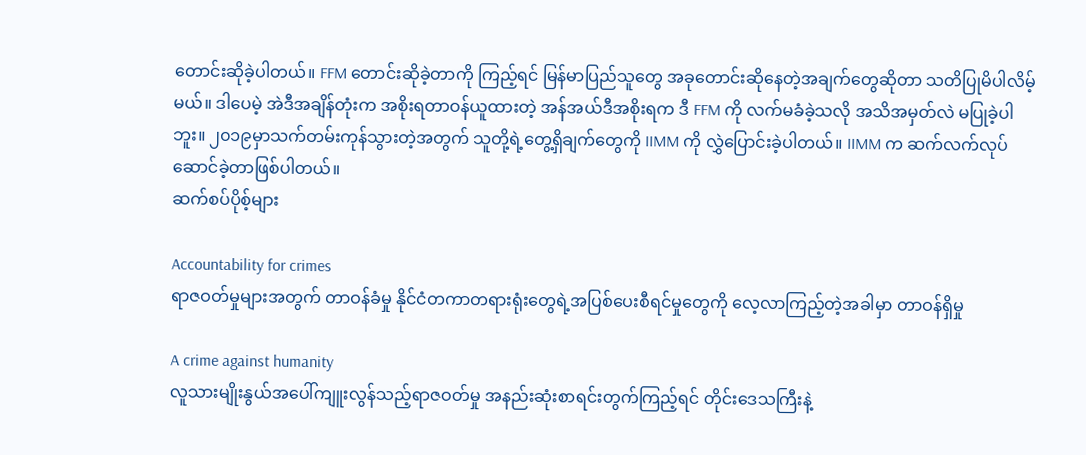တောင်းဆိုခဲ့ပါတယ်။ FFM တောင်းဆိုခဲ့တာကို ကြည့်ရင် မြန်မာပြည်သူတွေ အခုတောင်းဆိုနေတဲ့အချက်တွေဆိုတာ သတိပြုမိပါလိမ့်မယ်။ ဒါပေမဲ့ အဲဒီအချိန်တုံးက အစိုးရတာဝန်ယူထားတဲ့ အန်အယ်ဒီအစိုးရက ဒီ FFM ကို လက်မခံခဲ့သလို အသိအမှတ်လဲ မပြုခဲ့ပါဘူး။ ၂၀၁၉မှာသက်တမ်းကုန်သွားတဲ့အတွက် သူတို့ရဲ့တွေ့ရှိချက်တွေကို IIMM ကို လွှဲပြောင်းခဲ့ပါတယ်။ IIMM က ဆက်လက်လုပ်ဆောင်ခဲ့တာဖြစ်ပါတယ်။
ဆက်စပ်ပိုစ့်များ

Accountability for crimes
ရာဇဝတ်မှုများအတွက် တာဝန်ခံမှု နိုင်ငံတကာတရားရုံးတွေရဲ့အပြစ်ပေးစီရင်မှုတွေကို လေ့လာကြည့်တဲ့အခါမှာ တာဝန်ရှိမှု

A crime against humanity
လူသားမျိုးနွယ်အပေါ်ကျူးလွန်သည့်ရာဇဝတ်မှု အနည်းဆုံးစာရင်းတွက်ကြည့်ရင် တိုင်းဒေသကြီးနဲ့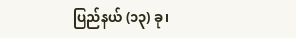ပြည်နယ် (၁၃) ခု၊